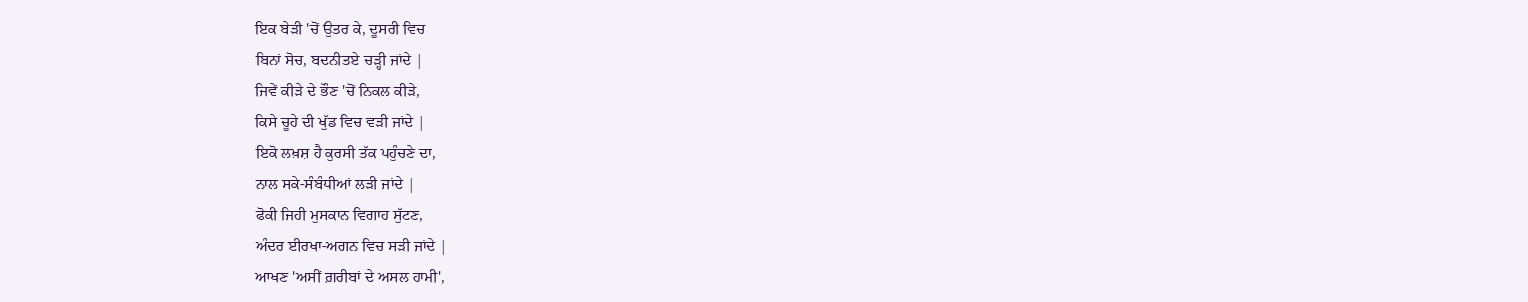ਇਕ ਬੇੜੀ 'ਚੋਂ ਉਤਰ ਕੇ, ਦੂਸਰੀ ਵਿਚ
ਬਿਨਾਂ ਸੋਚ, ਬਦਨੀਤਏ ਚੜ੍ਹੀ ਜਾਂਦੇ |
ਜਿਵੇਂ ਕੀੜੇ ਦੇ ਭੌਣ 'ਚੋਂ ਨਿਕਲ ਕੀੜੇ,
ਕਿਸੇ ਚੂਹੇ ਦੀ ਖੁੱਡ ਵਿਚ ਵੜੀ ਜਾਂਦੇ |
ਇਕੋ ਲਖ਼ਸ਼ ਹੈ ਕੁਰਸੀ ਤੱਕ ਪਹੁੰਚਣੇ ਦਾ,
ਨਾਲ ਸਕੇ-ਸੰਬੰਧੀਆਂ ਲੜੀ ਜਾਂਦੇ |
ਫੋਕੀ ਜਿਹੀ ਮੁਸਕਾਨ ਵਿਗਾਹ ਸੁੱਟਣ,
ਅੰਦਰ ਈਰਖਾ-ਅਗਨ ਵਿਚ ਸੜੀ ਜਾਂਦੇ |
ਆਖਣ 'ਅਸੀਂ ਗ਼ਰੀਬਾਂ ਦੇ ਅਸਲ ਹਾਮੀ',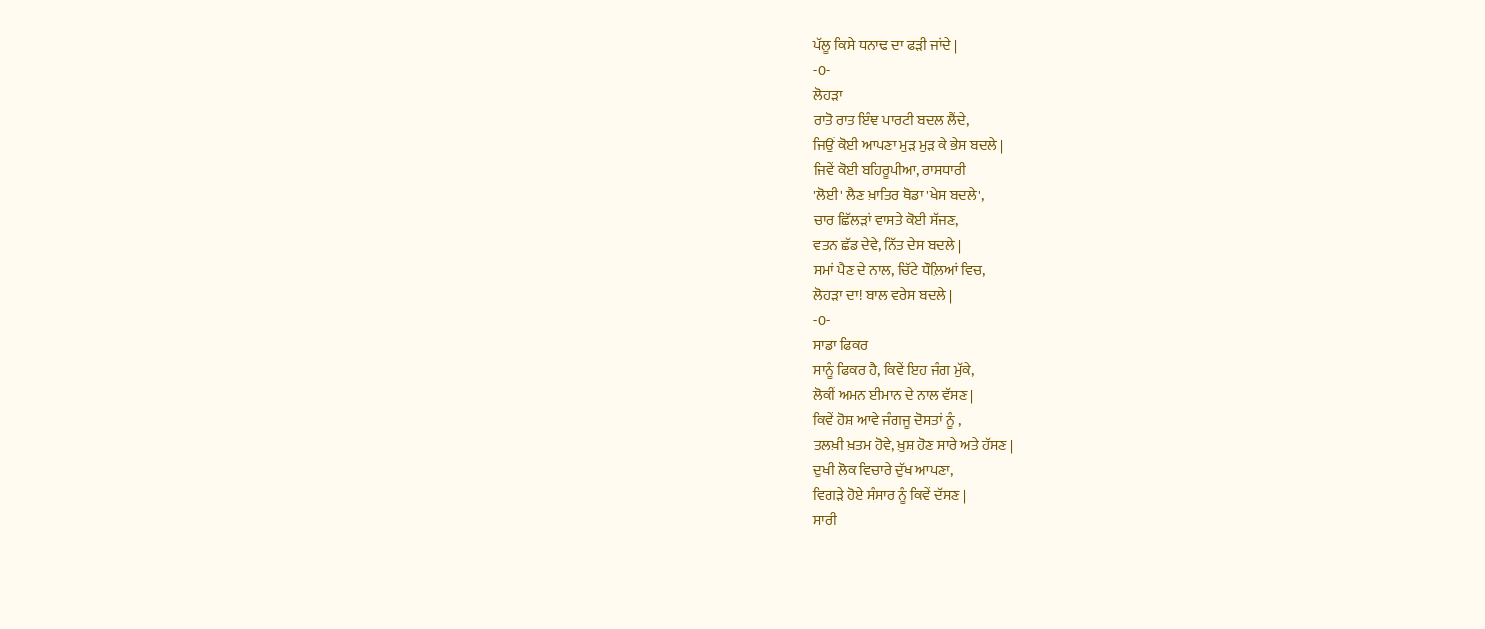ਪੱਲੂ ਕਿਸੇ ਧਨਾਢ ਦਾ ਫੜੀ ਜਾਂਦੇ |
-0-
ਲੋਹੜਾ
ਰਾਤੋ ਰਾਤ ਇੰਞ ਪਾਰਟੀ ਬਦਲ ਲੈਂਦੇ,
ਜਿਉਂ ਕੋਈ ਆਪਣਾ ਮੁੜ ਮੁੜ ਕੇ ਭੇਸ ਬਦਲੇ |
ਜਿਵੇਂ ਕੋਈ ਬਹਿਰੂਪੀਆ, ਰਾਸਧਾਰੀ
'ਲੋਈ' ਲੈਣ ਖ਼ਾਤਿਰ ਥੋਡਾ 'ਖੇਸ ਬਦਲੇ',
ਚਾਰ ਛਿੱਲੜਾਂ ਵਾਸਤੇ ਕੋਈ ਸੱਜਣ,
ਵਤਨ ਛੱਡ ਦੇਵੇ, ਨਿੱਤ ਦੇਸ ਬਦਲੇ |
ਸਮਾਂ ਪੈਣ ਦੇ ਨਾਲ, ਚਿੱਟੇ ਧੌਲ਼ਿਆਂ ਵਿਚ,
ਲੋਹੜਾ ਦਾ! ਬਾਲ ਵਰੇਸ ਬਦਲੇ |
-0-
ਸਾਡਾ ਫਿਕਰ
ਸਾਨੂੰ ਫਿਕਰ ਹੈ, ਕਿਵੇਂ ਇਹ ਜੰਗ ਮੁੱਕੇ,
ਲੋਕੀਂ ਅਮਨ ਈਮਾਨ ਦੇ ਨਾਲ ਵੱਸਣ |
ਕਿਵੇਂ ਹੋਸ਼ ਆਵੇ ਜੰਗਜੂ ਦੋਸਤਾਂ ਨੂੰ ,
ਤਲਖ਼ੀ ਖ਼ਤਮ ਹੋਵੇ, ਖ਼ੁਸ਼ ਹੋਣ ਸਾਰੇ ਅਤੇ ਹੱਸਣ |
ਦੁਖੀ ਲੋਕ ਵਿਚਾਰੇ ਦੁੱਖ ਆਪਣਾ,
ਵਿਗੜੇ ਹੋਏ ਸੰਸਾਰ ਨੂੰ ਕਿਵੇਂ ਦੱਸਣ |
ਸਾਰੀ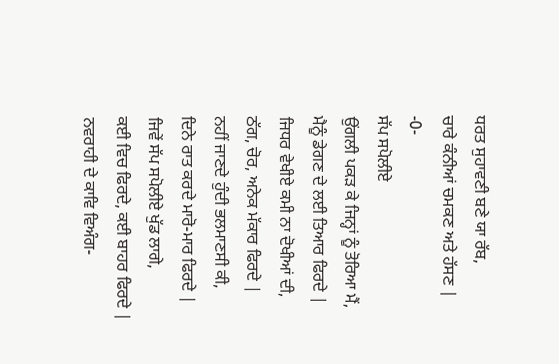ਧਰਤ ਸੁਹਾਵਣੀ ਬਣੇ ਯਾ ਰੱਬ,
ਚਾਰੇ ਕੰਨੀਆਂ ਚਮਕਣ ਅਤੇ ਹੱਸਣ |
-0-
ਸੱਪ ਸਪੋਲੀਏ
ਉਂਗਲੀ ਪਕੜ ਕੇ ਜਿਨ੍ਹਾਂ ਨੂੰ ਤੋਰਿਆ ਮੈਂ,
ਮੈਨੂੰ ਡੇਗਣ ਦੇ ਲਈ ਤਿਆਰ ਫਿਰਦੇ |
ਜਿਧਰ ਵੇਖੀਏ ਕਮੀ ਨਾ ਦੋਖੀਆਂ ਦੀ,
ਠੱਗ, ਚੋਰ, ਅਨੇਕ ਮੱਕਾਰ ਫਿਰਦੇ |
ਨਹੀਂ ਜਾਣਦੇ ਹੁੰਦੀ ਭਲਮਾਣਸੀ ਕੀ,
ਦਿਨੇ ਰਾਤ ਕਰਦੇ ਮਾਰੋ-ਮਾਰ ਫਿਰਦੇ |
ਜਿਵੇਂ ਸੱਪ ਸਪੋਲੀਏ ਖੁੱਡ ਲਾਗੇ,
ਕਈ ਵਿਚ ਫਿਰਦੇ, ਕਈ ਬਾਹਰ ਫਿਰਦੇ |
ਨਵਰਾਹੀ ਦੇ ਕਾਵਿ ਵਿਅੰਗ-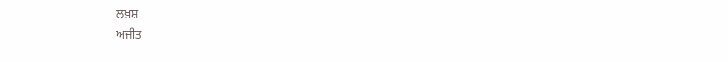ਲਖ਼ਸ਼
ਅਜੀਤ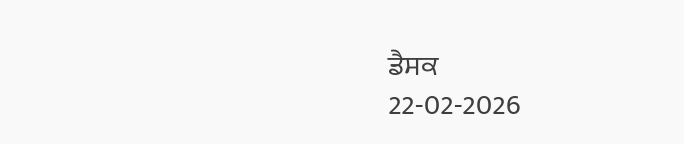ਡੈਸਕ
22-02-2026